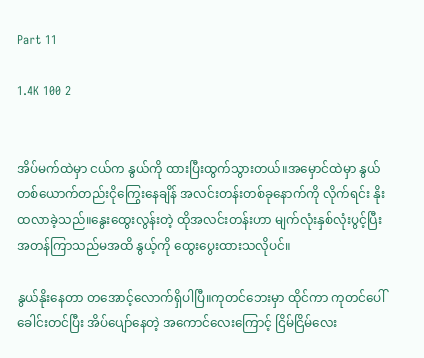Part 11

1.4K 100 2


အိပ်မက်ထဲမှာ ငယ်က နွယ်ကို ထားပြီးထွက်သွားတယ်။အမှောင်ထဲမှာ နွယ်တစ်ယောက်တည်းငိုကြွေးနေချိန် အလင်းတန်းတစ်ခုနောက်ကို ‌လိုက်ရင်း နိုးထလာခဲ့သည်။နွေးထွေးလွန်းတဲ့ ထိုအလင်းတန်းဟာ မျက်လုံးနှစ်လုံးပွင့်ပြီး အတန်ကြာသည်မအထိ နွယ့်ကို ထွေးပွေးထားသလိုပင်။

နွယ်နိုးနေတာ တအောင့်လောက်ရှိပါပြီ။ကုတင်ဘေးမှာ ထိုင်ကာ ‌ကုတင်ပေါ်ခေါင်းတင်ပြီး အိပ်ပျော်နေတဲ့ အကောင်လေးကြောင့် ငြိမ်ငြိမ်လေး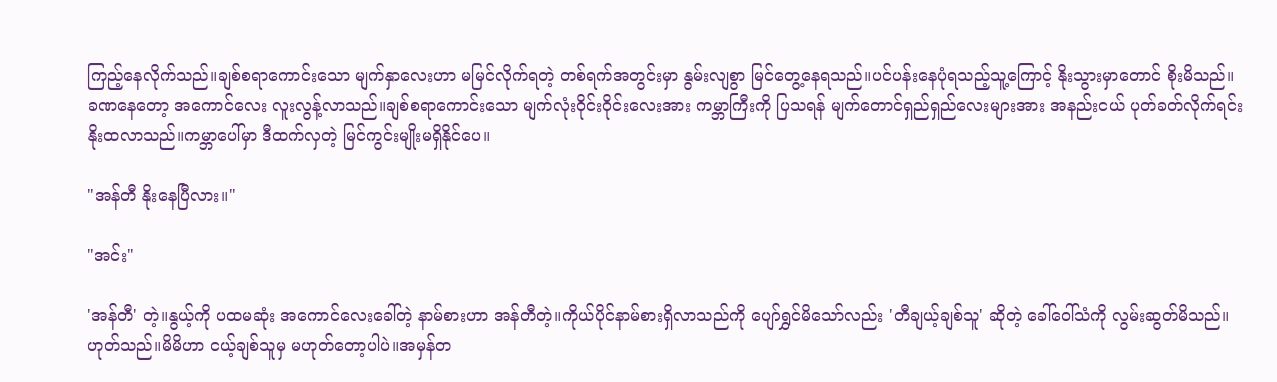ကြည့်နေလိုက်သည်။ချစ်စရာကောင်းသော မျက်နှာလေးဟာ မမြင်လိုက်ရတဲ့ တစ်ရက်အတွင်းမှာ နွမ်းလျစွာ မြင်တွေ့နေရသည်။ပင်ပန်းနေပုံရသည့်သူ့ကြောင့် နိုးသွားမှာတောင် စိုးမိသည်။
ခဏနေတော့ အကောင်လေး လူးလွန့်လာသည်။ချစ်စရာ‌ကောင်းသော မျက်လုံးဝိုင်းဝိုင်းလေးအား ကမ္ဘာကြီးကို ပြသရန် မျက်တောင်ရှည်ရှည်လေးများအား အနည်းငယ် ပုတ်ခတ်လိုက်ရင်း နိုးထလာသည်။ကမ္ဘာပေါ်မှာ ဒီထက်လှတဲ့ မြင်ကွင်းမျိုးမရှိနိုင်ပေ။

"အန်တီ နိုးနေပြီလား။"

"အင်း"

'အန်တီ' တဲ့။နွယ့်ကို ပထမဆုံး အကောင်လေးခေါ်တဲ့ နာမ်စားဟာ အန်တီတဲ့။ကိုယ်ပိုင်နာမ်စားရှိလာသည်ကို ပျော်ရွှင်မိသော်လည်း 'တီချယ့်ချစ်သူ' ဆိုတဲ့ ခေါ်ဝေါ်သံကို လွမ်းဆွတ်မိသည်။ဟုတ်သည်။မိမိဟာ ငယ့်ချစ်သူမှ မဟုတ်တော့ပါပဲ။အမှန်တ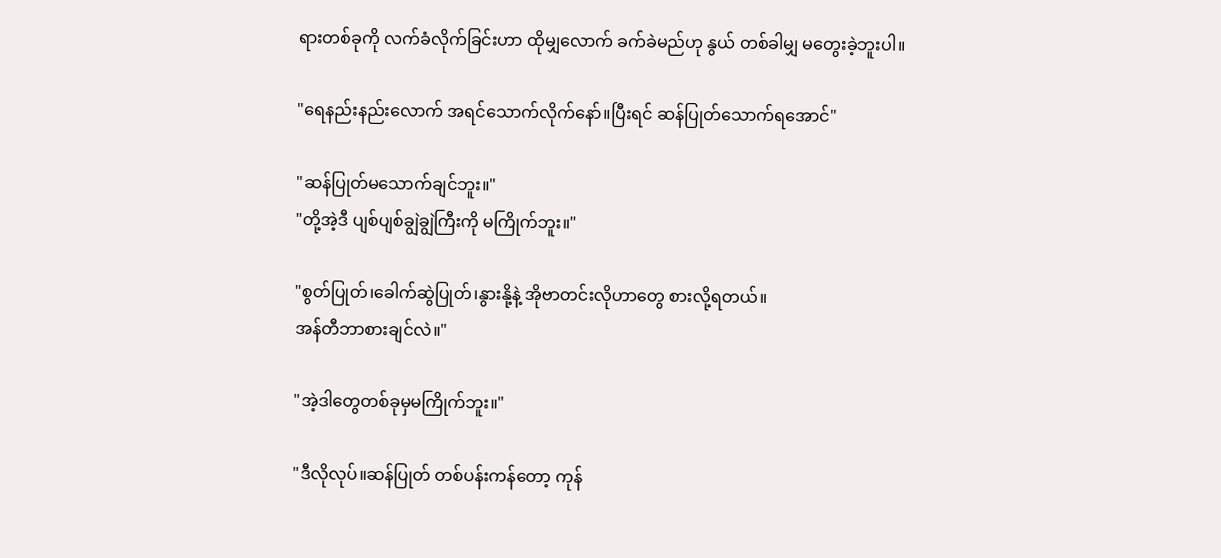ရားတစ်ခုကို လက်ခံလိုက်ခြင်းဟာ ထိုမျှလောက် ခက်ခဲမည်ဟု နွယ် တစ်ခါမျှ မတွေးခဲ့ဘူးပါ။

"ရေနည်းနည်းလောက် အရင်သောက်လိုက်နော်။ပြီးရင် ဆန်ပြုတ်သောက်ရအောင်"

"ဆန်ပြုတ်မသောက်ချင်ဘူး။"
"တို့အဲ့ဒီ ပျစ်ပျစ်ချွဲချွဲကြီးကို မကြိုက်ဘူး။"

"စွတ်ပြုတ်၊ခေါက်ဆွဲပြုတ်၊နွားနို့နဲ့ အိုဗာတင်းလိုဟာတွေ စားလို့ရတယ်။
အန်တီဘာစားချင်လဲ။"

"အဲ့ဒါတွေတစ်ခုမှမကြိုက်ဘူး။"

"ဒီလိုလုပ်။ဆန်ပြုတ် တစ်ပန်းကန်တော့ ကုန်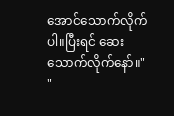အောင်သောက်လိုက်ပါ။ပြီးရင် ဆေးသောက်လိုက်နော်။"
"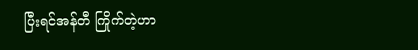ပြီးရင်အန်တီ ကြိုက်တဲ့ဟာ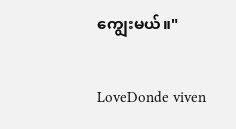ကျွေးမယ်။"

LoveDonde viven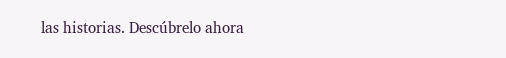las historias. Descúbrelo ahora